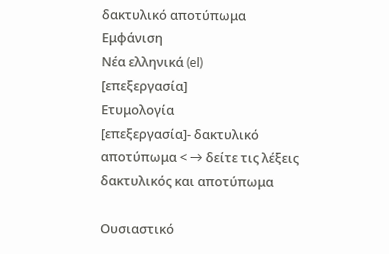δακτυλικό αποτύπωμα
Εμφάνιση
Νέα ελληνικά (el)
[επεξεργασία]
Ετυμολογία
[επεξεργασία]- δακτυλικό αποτύπωμα < → δείτε τις λέξεις δακτυλικός και αποτύπωμα

Ουσιαστικό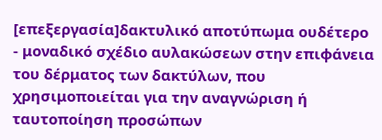[επεξεργασία]δακτυλικό αποτύπωμα ουδέτερο
- μοναδικό σχέδιο αυλακώσεων στην επιφάνεια του δέρματος των δακτύλων, που χρησιμοποιείται για την αναγνώριση ή ταυτοποίηση προσώπων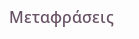Μεταφράσεις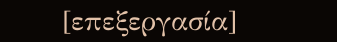[επεξεργασία]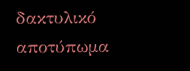δακτυλικό αποτύπωμα